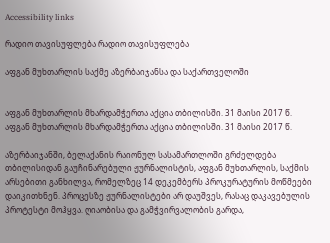Accessibility links

რადიო თავისუფლება რადიო თავისუფლება

აფგან მუხთარლის საქმე აზერბაიჯანსა და საქართველოში


აფგან მუხთარლის მხარდამჭერთა აქცია თბილისში. 31 მაისი 2017 წ.
აფგან მუხთარლის მხარდამჭერთა აქცია თბილისში. 31 მაისი 2017 წ.

აზერბაიჯანში, ბელაქანის რაიონულ სასამართლოში გრძელდება თბილისიდან გაუჩინარებული ჟურნალისტის, აფგან მუხთარლის, საქმის არსებითი განხილვა, რომელზეც 14 დეკემბერს პროკურატურის მოწმეები დაიკითხნენ. პროცესზე ჟურნალისტები არ დაუშვეს, რასაც დაკავებულის პროტესტი მოჰყვა. ღიაობისა და გამჭვირვალობის გარდა,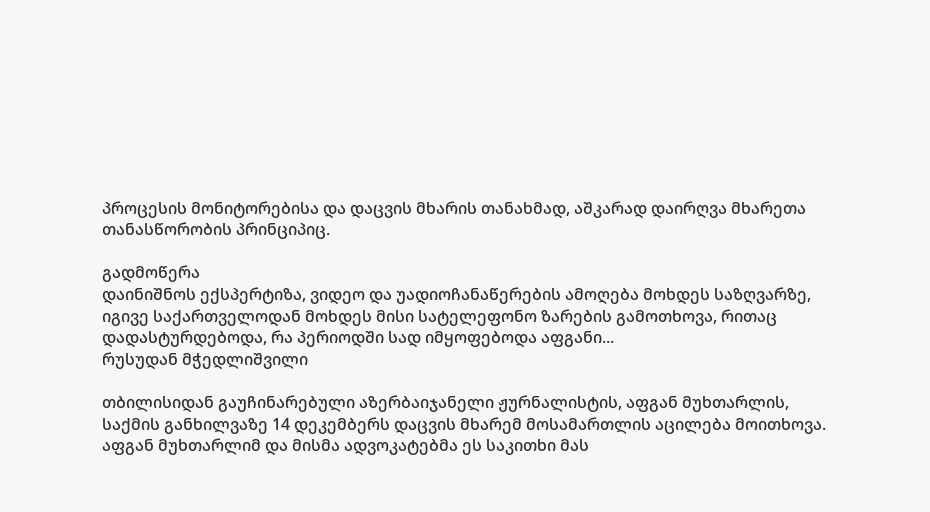პროცესის მონიტორებისა და დაცვის მხარის თანახმად, აშკარად დაირღვა მხარეთა თანასწორობის პრინციპიც.

გადმოწერა
დაინიშნოს ექსპერტიზა, ვიდეო და უადიოჩანაწერების ამოღება მოხდეს საზღვარზე, იგივე საქართველოდან მოხდეს მისი სატელეფონო ზარების გამოთხოვა, რითაც დადასტურდებოდა, რა პერიოდში სად იმყოფებოდა აფგანი...
რუსუდან მჭედლიშვილი

თბილისიდან გაუჩინარებული აზერბაიჯანელი ჟურნალისტის, აფგან მუხთარლის, საქმის განხილვაზე 14 დეკემბერს დაცვის მხარემ მოსამართლის აცილება მოითხოვა. აფგან მუხთარლიმ და მისმა ადვოკატებმა ეს საკითხი მას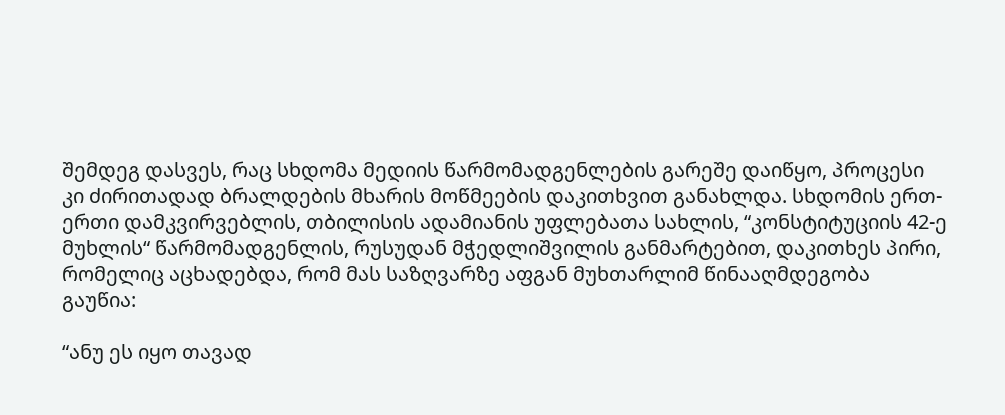შემდეგ დასვეს, რაც სხდომა მედიის წარმომადგენლების გარეშე დაიწყო, პროცესი კი ძირითადად ბრალდების მხარის მოწმეების დაკითხვით განახლდა. სხდომის ერთ-ერთი დამკვირვებლის, თბილისის ადამიანის უფლებათა სახლის, “კონსტიტუციის 42-ე მუხლის“ წარმომადგენლის, რუსუდან მჭედლიშვილის განმარტებით, დაკითხეს პირი, რომელიც აცხადებდა, რომ მას საზღვარზე აფგან მუხთარლიმ წინააღმდეგობა გაუწია:

“ანუ ეს იყო თავად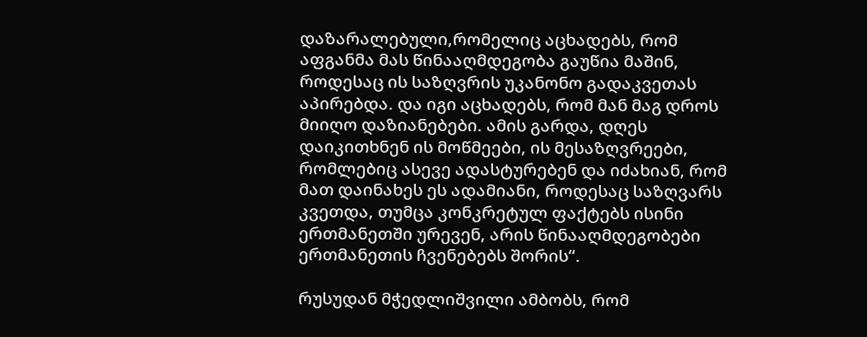დაზარალებული,რომელიც აცხადებს, რომ აფგანმა მას წინააღმდეგობა გაუწია მაშინ, როდესაც ის საზღვრის უკანონო გადაკვეთას აპირებდა. და იგი აცხადებს, რომ მან მაგ დროს მიიღო დაზიანებები. ამის გარდა, დღეს დაიკითხნენ ის მოწმეები, ის მესაზღვრეები, რომლებიც ასევე ადასტურებენ და იძახიან, რომ მათ დაინახეს ეს ადამიანი, როდესაც საზღვარს კვეთდა, თუმცა კონკრეტულ ფაქტებს ისინი ერთმანეთში ურევენ, არის წინააღმდეგობები ერთმანეთის ჩვენებებს შორის“.

რუსუდან მჭედლიშვილი ამბობს, რომ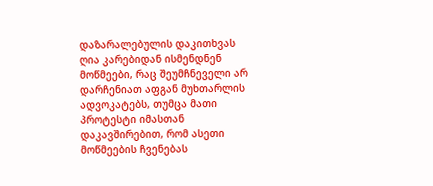დაზარალებულის დაკითხვას ღია კარებიდან ისმენდნენ მოწმეები, რაც შეუმჩნეველი არ დარჩენიათ აფგან მუხთარლის ადვოკატებს, თუმცა მათი პროტესტი იმასთან დაკავშირებით, რომ ასეთი მოწმეების ჩვენებას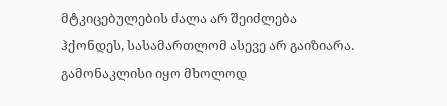მტკიცებულების ძალა არ შეიძლება ჰქონდეს, სასამართლომ ასევე არ გაიზიარა. გამონაკლისი იყო მხოლოდ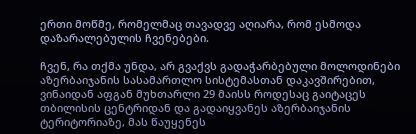ერთი მოწმე, რომელმაც თავადვე აღიარა, რომ ესმოდა დაზარალებულის ჩვენებები.

ჩვენ, რა თქმა უნდა, არ გვაქვს გადაჭარბებული მოლოდინები აზერბაიჯანის სასამართლო სისტემასთან დაკავშირებით, ვინაიდან აფგან მუხთარლი 29 მაისს როდესაც გაიტაცეს თბილისის ცენტრიდან და გადაიყვანეს აზერბაიჯანის ტერიტორიაზე, მას წაუყენეს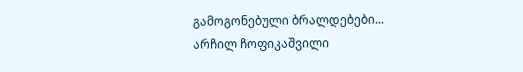გამოგონებული ბრალდებები...
არჩილ ჩოფიკაშვილი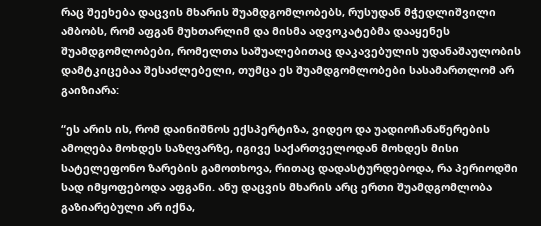რაც შეეხება დაცვის მხარის შუამდგომლობებს, რუსუდან მჭედლიშვილი ამბობს, რომ აფგან მუხთარლიმ და მისმა ადვოკატებმა დააყენეს შუამდგომლობები, რომელთა საშუალებითაც დაკავებულის უდანაშაულობის დამტკიცებაა შესაძლებელი, თუმცა ეს შუამდგომლობები სასამართლომ არ გაიზიარა:

“ეს არის ის, რომ დაინიშნოს ექსპერტიზა, ვიდეო და უადიოჩანაწერების ამოღება მოხდეს საზღვარზე, იგივე საქართველოდან მოხდეს მისი სატელეფონო ზარების გამოთხოვა, რითაც დადასტურდებოდა, რა პერიოდში სად იმყოფებოდა აფგანი. ანუ დაცვის მხარის არც ერთი შუამდგომლობა გაზიარებული არ იქნა,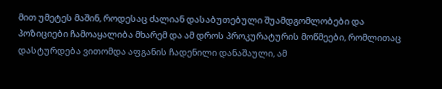მით უმეტეს მაშინ, როდესაც ძალიან დასაბუთებული შუამდგომლობები და პოზიციები ჩამოაყალიბა მხარემ და ამ დროს პროკურატურის მოწმეები, რომლითაც დასტურდება ვითომდა აფგანის ჩადენილი დანაშაული, ამ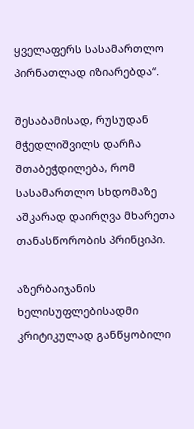ყველაფერს სასამართლო პირნათლად იზიარებდა“.

შესაბამისად, რუსუდან მჭედლიშვილს დარჩა შთაბეჭდილება, რომ სასამართლო სხდომაზე აშკარად დაირღვა მხარეთა თანასწორობის პრინციპი.

აზერბაიჯანის ხელისუფლებისადმი კრიტიკულად განწყობილი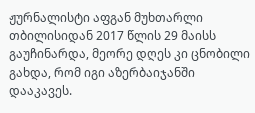ჟურნალისტი აფგან მუხთარლი თბილისიდან 2017 წლის 29 მაისს გაუჩინარდა, მეორე დღეს კი ცნობილი გახდა, რომ იგი აზერბაიჯანში დააკავეს.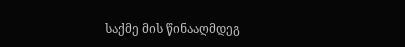საქმე მის წინააღმდეგ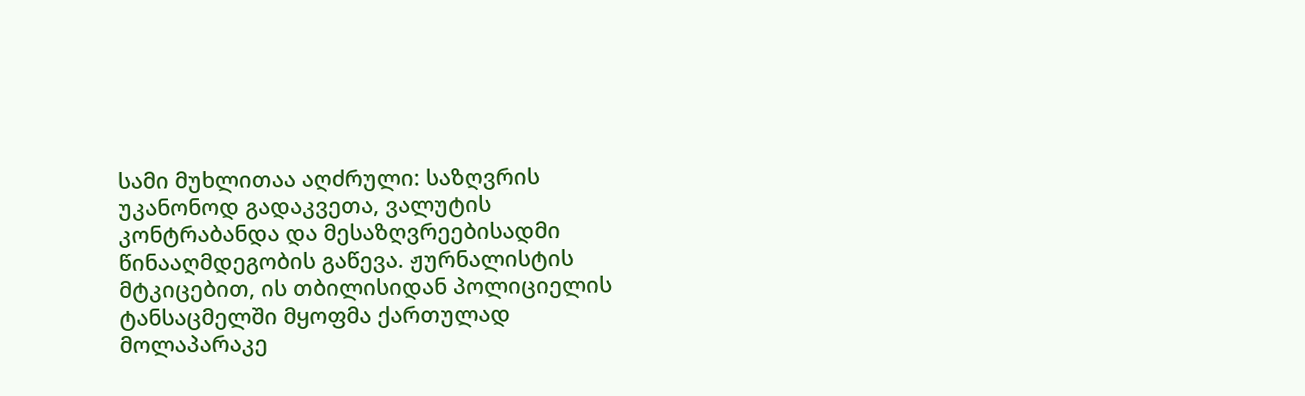სამი მუხლითაა აღძრული: საზღვრის უკანონოდ გადაკვეთა, ვალუტის კონტრაბანდა და მესაზღვრეებისადმი წინააღმდეგობის გაწევა. ჟურნალისტის მტკიცებით, ის თბილისიდან პოლიციელის ტანსაცმელში მყოფმა ქართულად მოლაპარაკე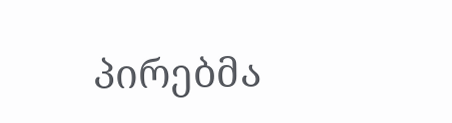პირებმა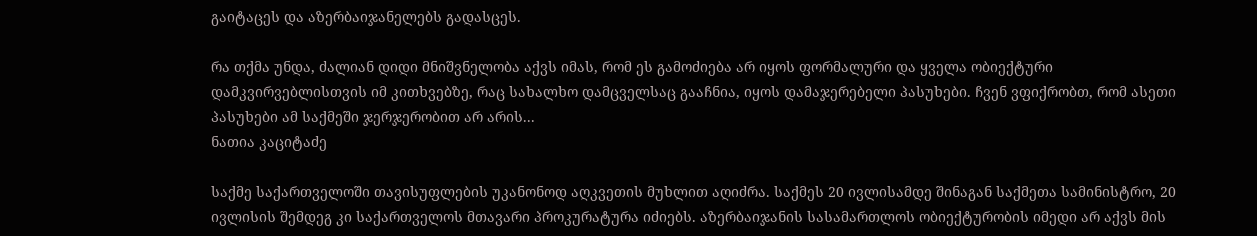გაიტაცეს და აზერბაიჯანელებს გადასცეს.

რა თქმა უნდა, ძალიან დიდი მნიშვნელობა აქვს იმას, რომ ეს გამოძიება არ იყოს ფორმალური და ყველა ობიექტური დამკვირვებლისთვის იმ კითხვებზე, რაც სახალხო დამცველსაც გააჩნია, იყოს დამაჯერებელი პასუხები. ჩვენ ვფიქრობთ, რომ ასეთი პასუხები ამ საქმეში ჯერჯერობით არ არის...
ნათია კაციტაძე

საქმე საქართველოში თავისუფლების უკანონოდ აღკვეთის მუხლით აღიძრა. საქმეს 20 ივლისამდე შინაგან საქმეთა სამინისტრო, 20 ივლისის შემდეგ კი საქართველოს მთავარი პროკურატურა იძიებს. აზერბაიჯანის სასამართლოს ობიექტურობის იმედი არ აქვს მის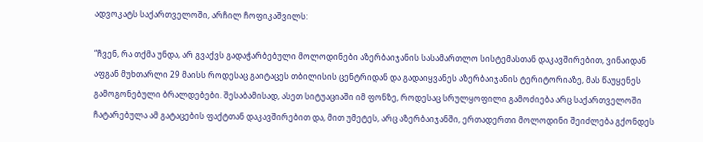ადვოკატს საქართველოში, არჩილ ჩოფიკაშვილს:

“ჩვენ, რა თქმა უნდა, არ გვაქვს გადაჭარბებული მოლოდინები აზერბაიჯანის სასამართლო სისტემასთან დაკავშირებით, ვინაიდან აფგან მუხთარლი 29 მაისს როდესაც გაიტაცეს თბილისის ცენტრიდან და გადაიყვანეს აზერბაიჯანის ტერიტორიაზე, მას წაუყენეს გამოგონებული ბრალდებები. შესაბამისად, ასეთ სიტუაციაში იმ ფონზე, როდესაც სრულყოფილი გამოძიება არც საქართველოში ჩატარებულა ამ გატაცების ფაქტთან დაკავშირებით და, მით უმეტეს, არც აზერბაიჯანში, ერთადერთი მოლოდინი შეიძლება გქონდეს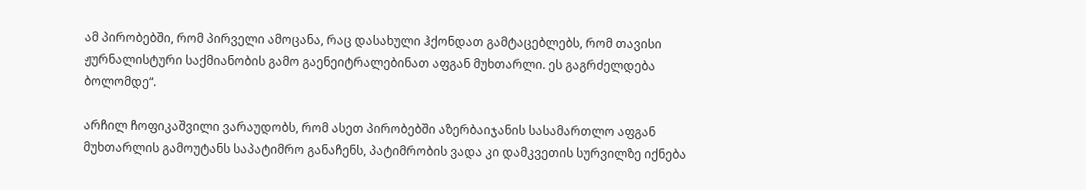ამ პირობებში, რომ პირველი ამოცანა, რაც დასახული ჰქონდათ გამტაცებლებს, რომ თავისი ჟურნალისტური საქმიანობის გამო გაენეიტრალებინათ აფგან მუხთარლი. ეს გაგრძელდება ბოლომდე“.

არჩილ ჩოფიკაშვილი ვარაუდობს, რომ ასეთ პირობებში აზერბაიჯანის სასამართლო აფგან მუხთარლის გამოუტანს საპატიმრო განაჩენს, პატიმრობის ვადა კი დამკვეთის სურვილზე იქნება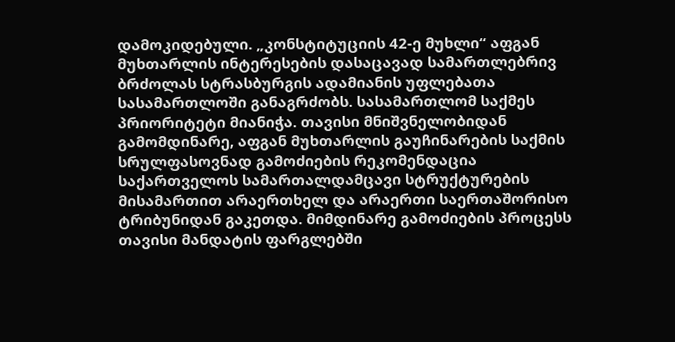დამოკიდებული. „კონსტიტუციის 42-ე მუხლი“ აფგან მუხთარლის ინტერესების დასაცავად სამართლებრივ ბრძოლას სტრასბურგის ადამიანის უფლებათა სასამართლოში განაგრძობს. სასამართლომ საქმეს პრიორიტეტი მიანიჭა. თავისი მნიშვნელობიდან გამომდინარე, აფგან მუხთარლის გაუჩინარების საქმის სრულფასოვნად გამოძიების რეკომენდაცია საქართველოს სამართალდამცავი სტრუქტურების მისამართით არაერთხელ და არაერთი საერთაშორისო ტრიბუნიდან გაკეთდა. მიმდინარე გამოძიების პროცესს თავისი მანდატის ფარგლებში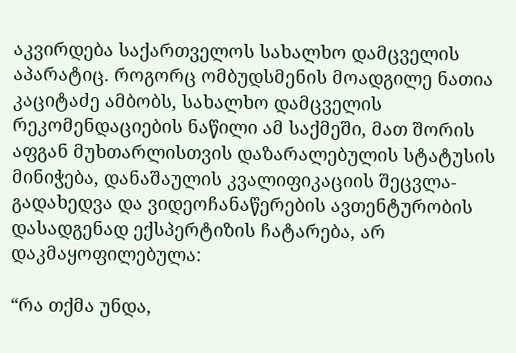აკვირდება საქართველოს სახალხო დამცველის აპარატიც. როგორც ომბუდსმენის მოადგილე ნათია კაციტაძე ამბობს, სახალხო დამცველის რეკომენდაციების ნაწილი ამ საქმეში, მათ შორის აფგან მუხთარლისთვის დაზარალებულის სტატუსის მინიჭება, დანაშაულის კვალიფიკაციის შეცვლა-გადახედვა და ვიდეოჩანაწერების ავთენტურობის დასადგენად ექსპერტიზის ჩატარება, არ დაკმაყოფილებულა:

“რა თქმა უნდა,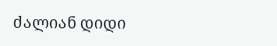ძალიან დიდი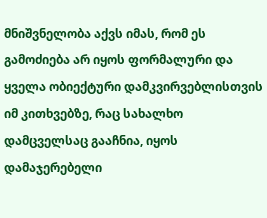მნიშვნელობა აქვს იმას, რომ ეს გამოძიება არ იყოს ფორმალური და ყველა ობიექტური დამკვირვებლისთვის იმ კითხვებზე, რაც სახალხო დამცველსაც გააჩნია, იყოს დამაჯერებელი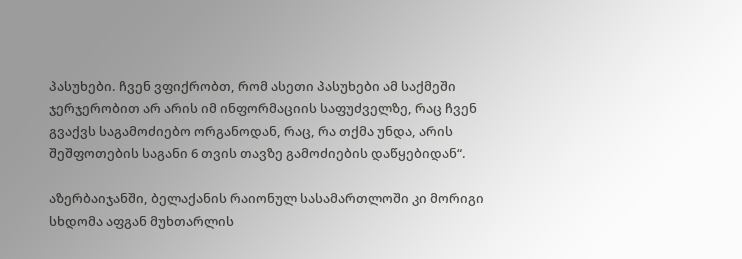პასუხები. ჩვენ ვფიქრობთ, რომ ასეთი პასუხები ამ საქმეში ჯერჯერობით არ არის იმ ინფორმაციის საფუძველზე, რაც ჩვენ გვაქვს საგამოძიებო ორგანოდან, რაც, რა თქმა უნდა, არის შეშფოთების საგანი 6 თვის თავზე გამოძიების დაწყებიდან“.

აზერბაიჯანში, ბელაქანის რაიონულ სასამართლოში კი მორიგი სხდომა აფგან მუხთარლის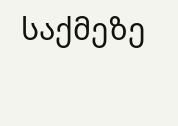საქმეზე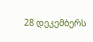28 დეკემბერს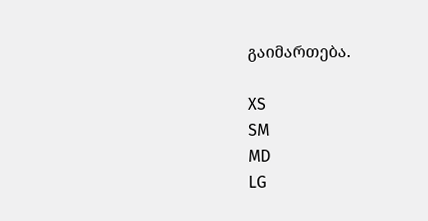გაიმართება.

XS
SM
MD
LG